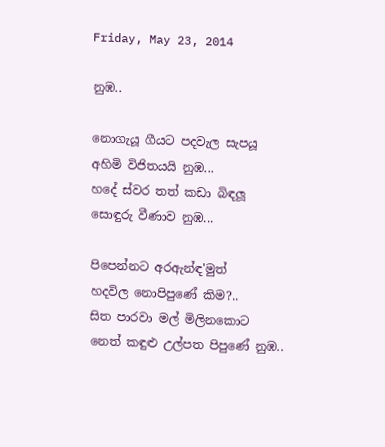Friday, May 23, 2014

නුඹ..

නොගැයූ ගීයට පදවැල සැපයූ
අහිමි විජිතයයි නුඹ...
හදේ ස්වර තත් කඩා බිඳලූ
සොඳුරු වීණාව නුඹ...

පිපෙන්නට අරඇන්ඳ'මුත්
හදවිල නොපිපුණේ කිම?..
සිත පාරවා මල් මිලිනකොට
නෙත් කඳුළු උල්පත පිපුණේ නුඹ..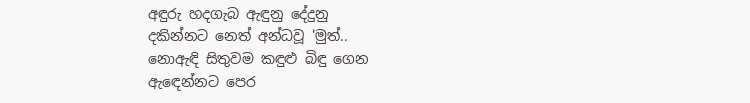අඳුරු හදගැබ ඇඳුනු දේදුනු
දකින්නට නෙත් අන්ධවූ 'මුත්..
නොඇඳි සිතුවම කඳුළු බිඳු ගෙන
ඇඳෙන්නට පෙර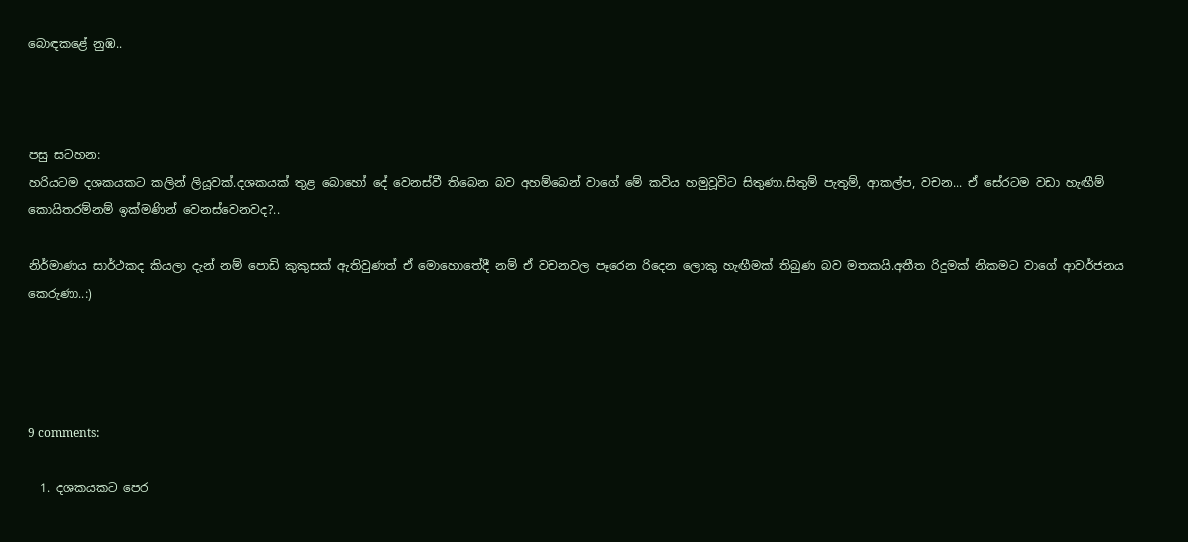බොඳකළේ නුඹ..



පසු සටහන:
හරියටම දශකයකට කලින් ලියූවක්.දශකයක් තුළ බොහෝ දේ වෙනස්වී තිබෙන බව අහම්බෙන් වාගේ මේ කවිය හමුවූවිට සිතුණා.සිතුම් පැතුම්, ආකල්ප, වචන... ඒ සේරටම වඩා හැඟීම් කොයිතරම්නම් ඉක්මණින් වෙනස්වෙනවද?..

නිර්මාණය සාර්ථකද කියලා දැන් නම් පොඩි කුකුසක් ඇතිවුණත් ඒ මොහොතේදී නම් ඒ වචනවල පෑරෙන රිදෙන ලොකු හැඟීමක් තිබුණ බව මතකයි.අතීත රිදුමක් නිකමට වාගේ ආවර්ජනය කෙරුණා..:)




9 comments:

  1. දශකයකට පෙර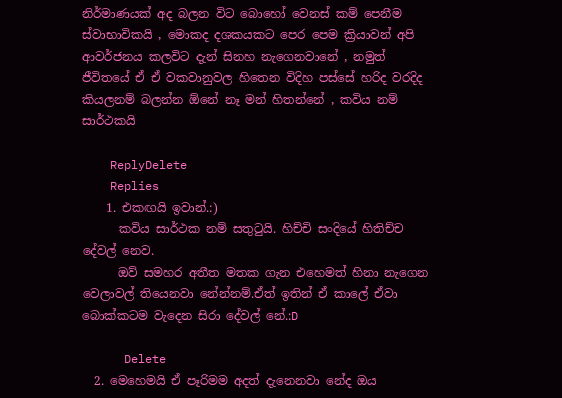නිර්මාණයක් අද බලන විට බොහෝ වෙනස් කම් පෙනීම ස්වාභාවිකයි , මොකද දශකයකට පෙර පෙම ක්‍රියාවන් අපි ආවර්ජනය කලවිට දැන් සිනහ නැගෙනවානේ , නමුත් ජීවිතයේ ඒ ඒ වකවානුවල හිතෙන විදිහ පස්සේ හරිද වරදිද කියලනම් බලන්න ඕනේ නෑ මන් හිතන්නේ , කවිය නම් සාර්ථකයි

    ReplyDelete
    Replies
    1. එකඟයි ඉවාන්.:)
      කවිය සාර්ථක නම් සතුටුයි. හිච්චි සංදියේ හිතිච්ච දේවල් නෙව.
      ඔව් සමහර අතීත මතක ගැන එහෙමත් හිනා නැගෙන වෙලාවල් තියෙනවා නේන්නම්.ඒත් ඉතින් ඒ කාලේ ඒවා බොක්කටම වැදෙන සිරා දේවල් නේ.:D

      Delete
  2. මෙහෙමයි ඒ පෑරිමම අදත් දැනෙනවා නේද ඔය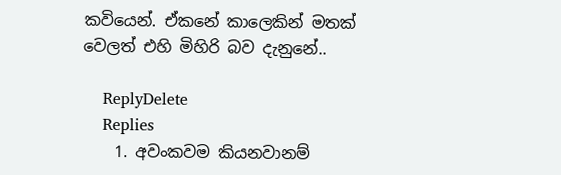කවියෙන්. ඒකනේ කාලෙකින් මතක් වෙලත් එහි මිහිරි බව දැනුනේ..

    ReplyDelete
    Replies
    1. අවංකවම කියනවානම්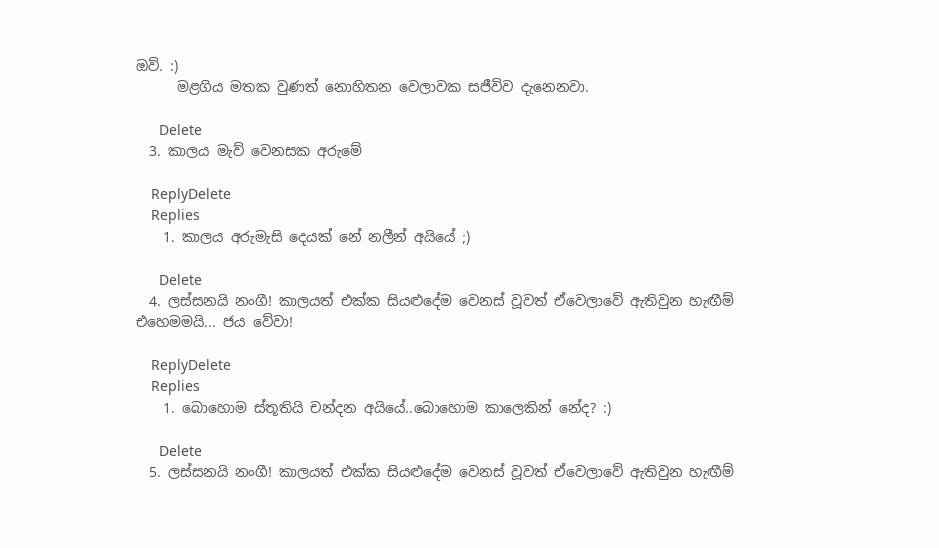ඔව්. :)
      මළගිය මතක වුණත් නොහිතන වෙලාවක සජීවිව දැනෙනවා.

      Delete
  3. කාලය මැව් වෙනසක අරුමේ

    ReplyDelete
    Replies
    1. කාලය අරුමැසි දෙයක් නේ නලීන් අයියේ ;)

      Delete
  4. ලස්සනයි නංගී! කාලයත් එක්ක සියළුදේම වෙනස් වූවත් ඒවෙලාවේ ඇතිවුන හැඟීම් එහෙමමයි... ජය වේවා!

    ReplyDelete
    Replies
    1. බොහොම ස්තූතියි චන්දන අයියේ..බොහොම කාලෙකින් නේද? :)

      Delete
  5. ලස්සනයි නංගී! කාලයත් එක්ක සියළුදේම වෙනස් වූවත් ඒවෙලාවේ ඇතිවුන හැඟීම්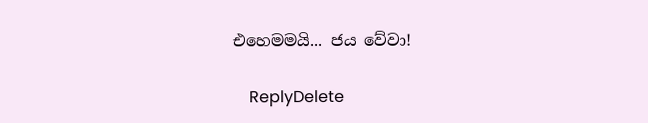එහෙමමයි... ජය වේවා!

    ReplyDelete